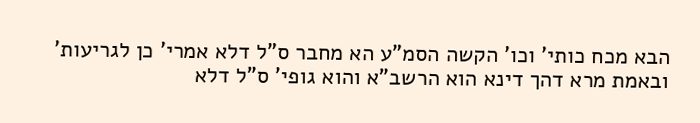הבא מכח כותי' וכו' הקשה הסמ"ע הא מחבר ס"ל דלא אמרי' כן לגריעות' ובאמת מרא דהך דינא הוא הרשב"א והוא גופי' ס"ל דלא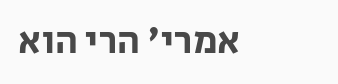אמרי' הרי הוא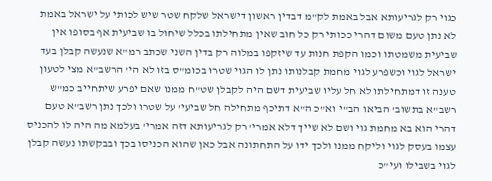כגוי רק לגריעותא אבל באמת לק"מ דבדין ראשון דישראל שלקח שטר שיש לכותי על ישראל באמת לא נתן טעם משום דהרי ככותי רק כל חוב שאין מתחילתו בכלל שיחול בו שביעית אף בסופו אין שביעית משמטתו וכמו הקפת חנות עד שיזקפו במלוה רק בדין השני שכתב רמ"א שנעשה קבלן בעד ישראל לגוי וכשפרע לגוי מחמת קבלנותו נתן לו הגוי שטרו בכומ"ס בזו לא הי' הרשב"א מצי לטעון טענה זו דמתחילתו לא חל עליו שביעית דשם היה לקבלן שט"ח ממנו שאם יפרע שיתחייב כמ"ש רשב"א בתשוב' הביאו הב"י וא"כ ה"א דתיכף מתחילה חל שביעי' על שטרו ולכך נתן רשב"א טעם דהרי הוא בא מחמת גוי ושם לא שייך דלא אמרי' רק לגריעותא דזה אמרי' בעלמא מה היה לו להכניס עצמו בעסק לגוי וליקח ממנו ולכך ידו על התחתונה אבל כאן שהוא הכניסו בכך ובבקשתו נעשה קבלן לגוי בשבילו ועי"כ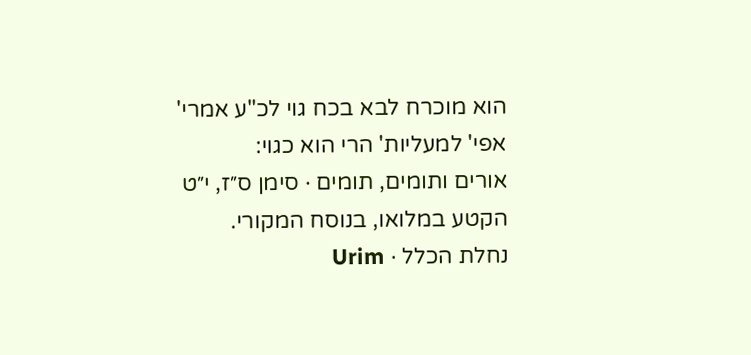הוא מוכרח לבא בכח גוי לכ"ע אמרי' אפי' למעליות' הרי הוא כגוי:
אורים ותומים, תומים · סימן ס״ז, י״ט
הקטע במלואו, בנוסח המקורי.
נחלת הכלל · Urim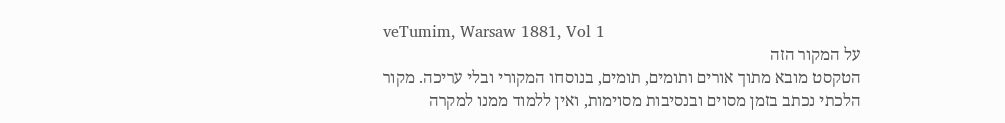veTumim, Warsaw 1881, Vol 1
על המקור הזה
הטקסט מובא מתוך אורים ותומים, תומים, בנוסחו המקורי ובלי עריכה. מקור הלכתי נכתב בזמן מסוים ובנסיבות מסוימות, ואין ללמוד ממנו למקרה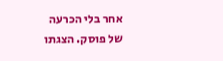אחר בלי הכרעה של פוסק. הצגתו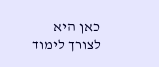כאן היא לצורך לימוד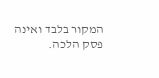המקור בלבד ואינה פסק הלכה.